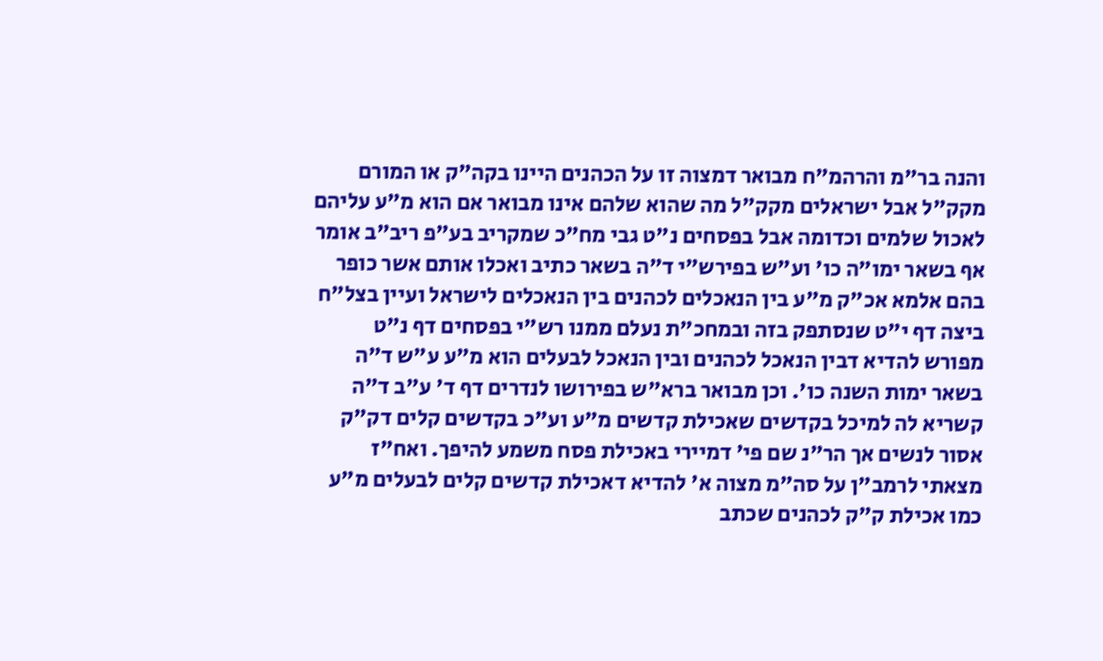והנה בר"מ והרהמ"ח מבואר דמצוה זו על הכהנים היינו בקה"ק או המורם מקק"ל אבל ישראלים מקק"ל מה שהוא שלהם אינו מבואר אם הוא מ"ע עליהם לאכול שלמים וכדומה אבל בפסחים נ"ט גבי מח"כ שמקריב בע"פ ריב"ב אומר אף בשאר ימו"ה כו' וע"ש בפירש"י ד"ה בשאר כתיב ואכלו אותם אשר כופר בהם אלמא אכ"ק מ"ע בין הנאכלים לכהנים בין הנאכלים לישראל ועיין בצל"ח ביצה דף י"ט שנסתפק בזה ובמחכ"ת נעלם ממנו רש"י בפסחים דף נ"ט מפורש להדיא דבין הנאכל לכהנים ובין הנאכל לבעלים הוא מ"ע ע"ש ד"ה בשאר ימות השנה כו'. וכן מבואר ברא"ש בפירושו לנדרים דף ד' ע"ב ד"ה קשריא לה למיכל בקדשים שאכילת קדשים מ"ע וע"כ בקדשים קלים דק"ק אסור לנשים אך הר"נ שם פי' דמיירי באכילת פסח משמע להיפך. ואח"ז מצאתי לרמב"ן על סה"מ מצוה א' להדיא דאכילת קדשים קלים לבעלים מ"ע כמו אכילת ק"ק לכהנים שכתב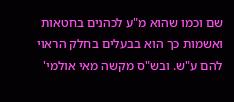שם וכמו שהוא מ"ע לכהנים בחטאות ואשמות כך הוא בבעלים בחלק הראוי להם ע"ש. ובש"ס מקשה מאי אולמי'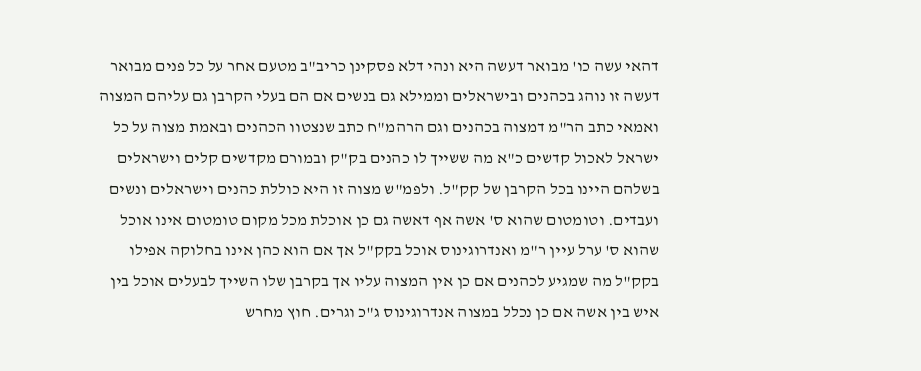דהאי עשה כו' מבואר דעשה היא ונהי דלא פסקינן כריב"ב מטעם אחר על כל פנים מבואר דעשה זו נוהג בכהנים ובישראלים וממילא גם בנשים אם הם בעלי הקרבן גם עליהם המצוה ואמאי כתב הר"מ דמצוה בכהנים וגם הרהמ"ח כתב שנצטוו הכהנים ובאמת מצוה על כל ישראל לאכול קדשים כ"א מה ששייך לו כהנים בק"ק ובמורם מקדשים קלים וישראלים בשלהם היינו בכל הקרבן של קק"ל. ולפמ"ש מצוה זו היא כוללת כהנים וישראלים ונשים ועבדים. וטומטום שהוא ס' אשה אף דאשה גם כן אוכלת מכל מקום טומטום אינו אוכל שהוא ס' ערל עיין ר"מ ואנדרוגינוס אוכל בקק"ל אך אם הוא כהן אינו בחלוקה אפילו בקק"ל מה שמגיע לכהנים אם כן אין המצוה עליו אך בקרבן שלו השייך לבעלים אוכל בין איש בין אשה אם כן נכלל במצוה אנדרוגינוס ג"כ וגרים. חוץ מחרש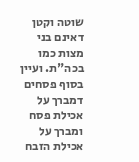שוטה וקטן דאינם בני מצות כמו בכה"ת. ועיין בסוף פסחים דמברך על אכילת פסח ומברך על אכילת הזבח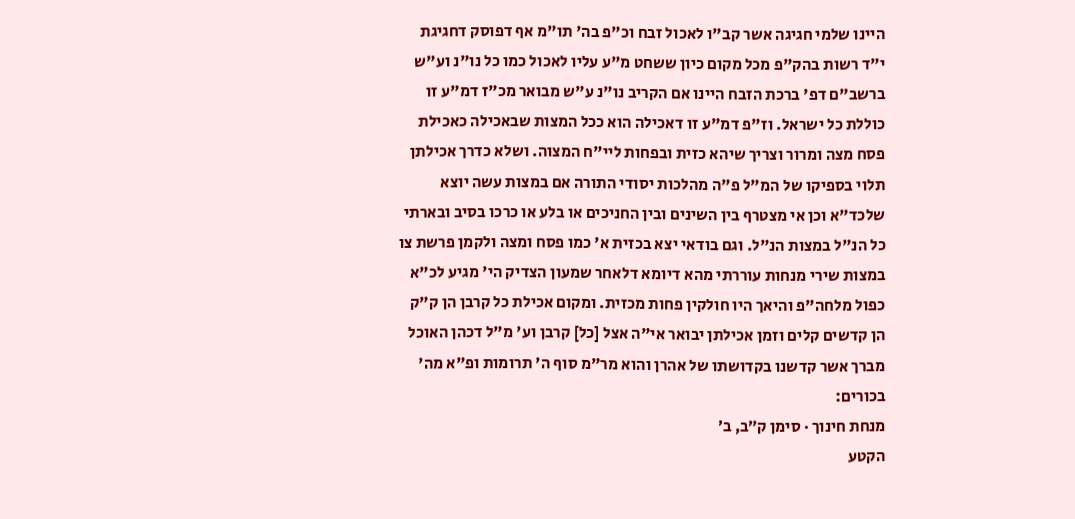היינו שלמי חגיגה אשר קב"ו לאכול זבח וכ"פ בה' תו"מ אף דפוסק דחגיגת י"ד רשות בהק"פ מכל מקום כיון ששחט מ"ע עליו לאכול כמו כל נו"נ וע"ש ברשב"ם דפ' ברכת הזבח היינו אם הקריב נו"נ ע"ש מבואר מכ"ז דמ"ע זו כוללת כל ישראל. וז"פ דמ"ע זו דאכילה הוא ככל המצות שבאכילה כאכילת פסח מצה ומרור וצריך שיהא כזית ובפחות ליי"ח המצוה. ושלא כדרך אכילתן תלוי בספיקו של המ"ל פ"ה מהלכות יסודי התורה אם במצות עשה יוצא שלכד"א וכן אי מצטרף בין השינים ובין החניכים או בלע או כרכו בסיב ובארתי כל הנ"ל במצות הנ"ל. וגם בודאי יצא בכזית א' כמו פסח ומצה ולקמן פרשת צו במצות שירי מנחות עוררתי מהא דיומא דלאחר שמעון הצדיק הי' מגיע לכ"א כפול מלחה"פ והיאך היו חולקין פחות מכזית. ומקום אכילת כל קרבן הן ק"ק הן קדשים קלים וזמן אכילתן יבואר אי"ה אצל [כל] קרבן וע' מ"ל דכהן האוכל מברך אשר קדשנו בקדושתו של אהרן והוא מר"מ סוף ה' תרומות ופ"א מה' בכורים:
מנחת חינוך · סימן ק״ב, ב׳
הקטע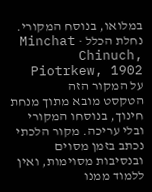במלואו, בנוסח המקורי.
נחלת הכלל · Minchat Chinuch, Piotrkew, 1902
על המקור הזה
הטקסט מובא מתוך מנחת חינוך, בנוסחו המקורי ובלי עריכה. מקור הלכתי נכתב בזמן מסוים ובנסיבות מסוימות, ואין ללמוד ממנו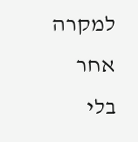למקרה אחר בלי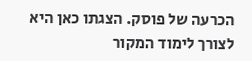הכרעה של פוסק. הצגתו כאן היא לצורך לימוד המקור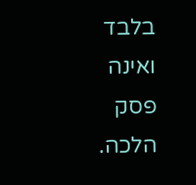בלבד ואינה פסק הלכה.